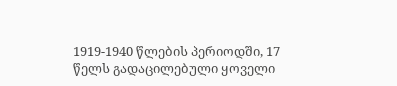1919-1940 წლების პერიოდში, 17 წელს გადაცილებული ყოველი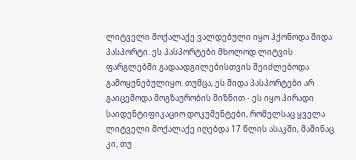ლიტველი მოქალაქე ვალდებული იყო ჰქონოდა შიდა პასპორტი. ეს პასპორტები მხოლოდ ლიტვის ფარგლებში გადაადგილებისთვის შეიძლებოდა გამოყენებულიყო. თუმცა, ეს შიდა პასპორტები არ გაიცემოდა მოგზაურობის მიზნით - ეს იყო პირადი საიდენტიფიკაციო დოკუმენტები, რომელსაც ყველა ლიტველი მოქალაქე იღებდა 17 წლის ასაკში, მაშინაც კი, თუ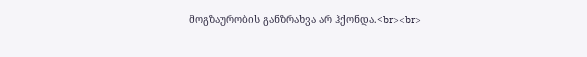მოგზაურობის განზრახვა არ ჰქონდა.<br><br>